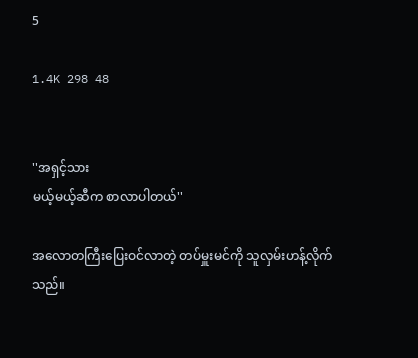5

1.4K 298 48


''အရှင့်သား
မယ့်မယ့်ဆီက စာလာပါတယ်''

အလောတကြီးပြေးဝင်လာတဲ့ တပ်မှူးမင်ကို သူလှမ်းဟန့်လိုက်သည်။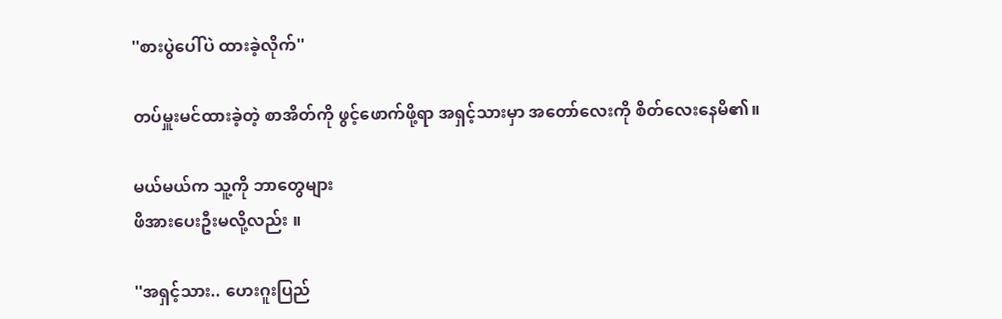''စားပွဲပေါ်ပဲ ထားခဲ့လိုက်''

တပ်မှူးမင်ထားခဲ့တဲ့ စာအိတ်ကို ဖွင့်ဖောက်ဖို့ရာ အရှင့်သားမှာ အတော်လေးကို စိတ်လေးနေမိ၏။

မယ်မယ်က သူ့ကို ဘာတွေများ
ဖိအားပေးဦးမလို့လည်း ။

''အရှင့်သား.. ဟေးဂူးပြည်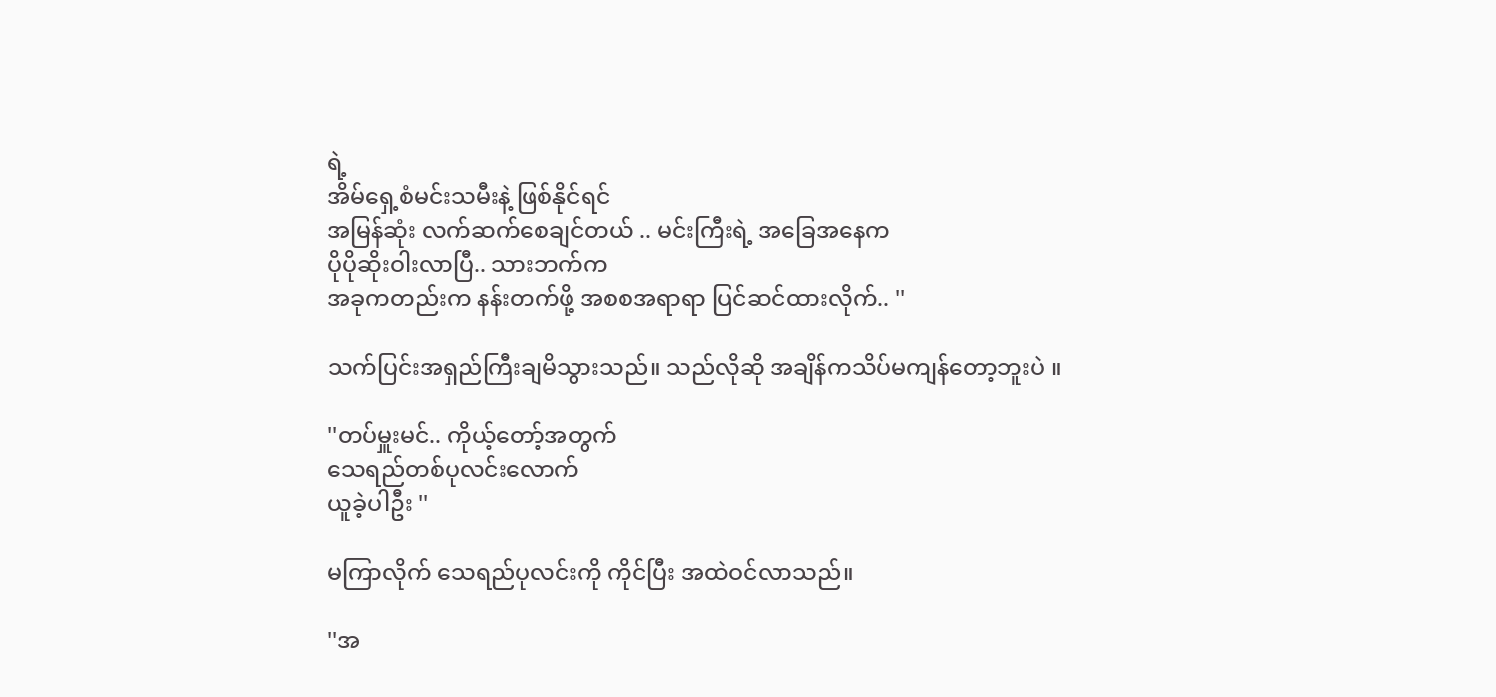ရဲ့
အိမ်ရှေ့စံမင်းသမီးနဲ့ ဖြစ်နိုင်ရင်
အမြန်ဆုံး လက်ဆက်စေချင်တယ် .. မင်းကြီးရဲ့ အခြေအနေက
ပိုပိုဆိုးဝါးလာပြီ.. သားဘက်က
အခုကတည်းက နန်းတက်ဖို့ အစစအရာရာ ပြင်ဆင်ထားလိုက်.. ''

သက်ပြင်းအရှည်ကြီးချမိသွားသည်။ သည်လိုဆို အချိန်ကသိပ်မကျန်တော့ဘူးပဲ ။

''တပ်မှူးမင်.. ကိုယ့်တော့်အတွက်
သေရည်တစ်ပုလင်းလောက်
ယူခဲ့ပါဦး ''

မကြာလိုက် သေရည်ပုလင်းကို ကိုင်ပြီး အထဲဝင်လာသည်။

''အ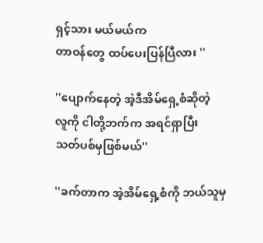ရှင့်သား မယ်မယ်က
တာဝန်တွေ ထပ်ပေးပြန်ပြီလား ''

''ပျောက်နေတဲ့ အဲ့ဒီအိမ်ရှေ့စံဆိုတဲ့
လူကို ငါတို့ဘက်က အရင်ရှာပြီး
သတ်ပစ်မှဖြစ်မယ်''

''ခက်တာက အဲ့အိမ်ရှေ့စံကို ဘယ်သူမှ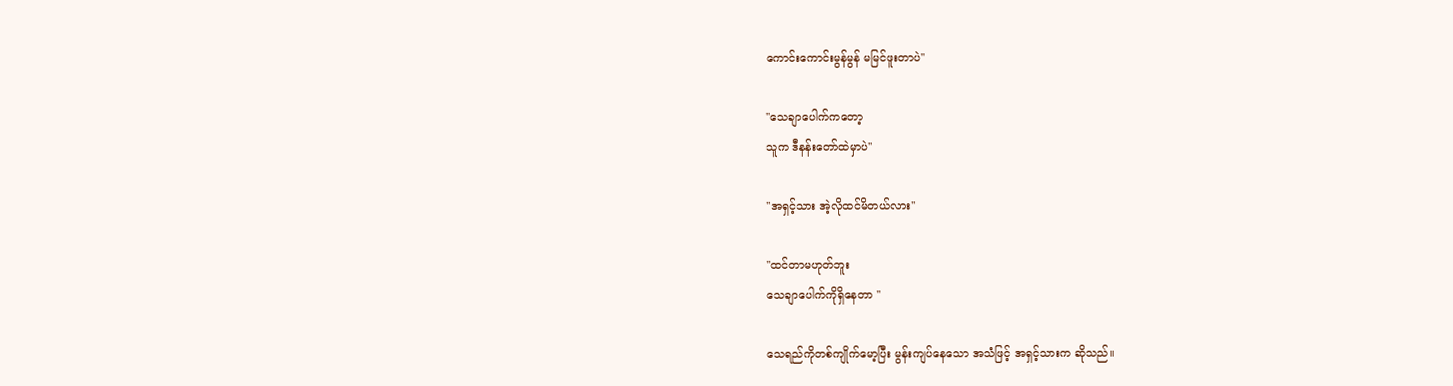ကောင်းကောင်းမွန်မွန် မမြင်ဖူးတာပဲ''

''သေချာပေါက်ကတော့
သူက ဒီနန်းတော်ထဲမှာပဲ''

''အရှင့်သား အဲ့လိုထင်မိတယ်လား''

''ထင်တာမဟုတ်ဘူး
သေချာပေါက်ကိုရှိနေတာ ''

သေရည်ကိုတစ်ကျိုက်မော့ပြီး မွန်းကျပ်နေသော အသံဖြင့် အရှင့်သားက ဆိုသည်။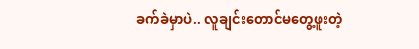ခက်ခဲမှာပဲ.. လူချင်းတောင်မတွေ့ဖူးတဲ့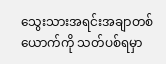သွေးသားအရင်းအချာတစ်ယောက်ကို သတ်ပစ်ရမှာ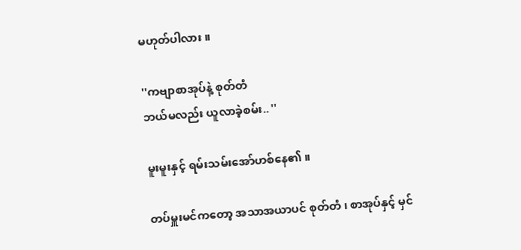မဟုတ်ပါလား ။

''ကဗျာစာအုပ်နဲ့ စုတ်တံ
ဘယ်မလည်း ယူလာခဲ့စမ်း.. ''

မူးမူးနှင့် ရမ်းသမ်းအော်ဟစ်နေ၏။

တပ်မှူးမင်ကတော့ အသာအယာပင် စုတ်တံ ၊ စာအုပ်နှင့် မှင်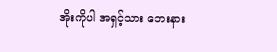အိုးကိုပါ အရှင့်သား ဘေးနား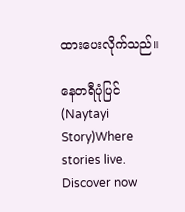ထားပေးလိုက်သည်။

နေတရီပုံပြင် (Naytayi Story)Where stories live. Discover now